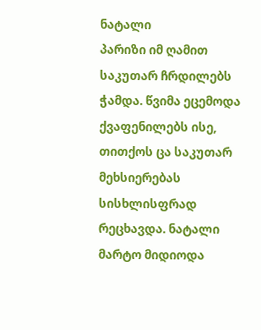ნატალი
პარიზი იმ ღამით საკუთარ ჩრდილებს ჭამდა. წვიმა ეცემოდა ქვაფენილებს ისე, თითქოს ცა საკუთარ მეხსიერებას სისხლისფრად რეცხავდა. ნატალი მარტო მიდიოდა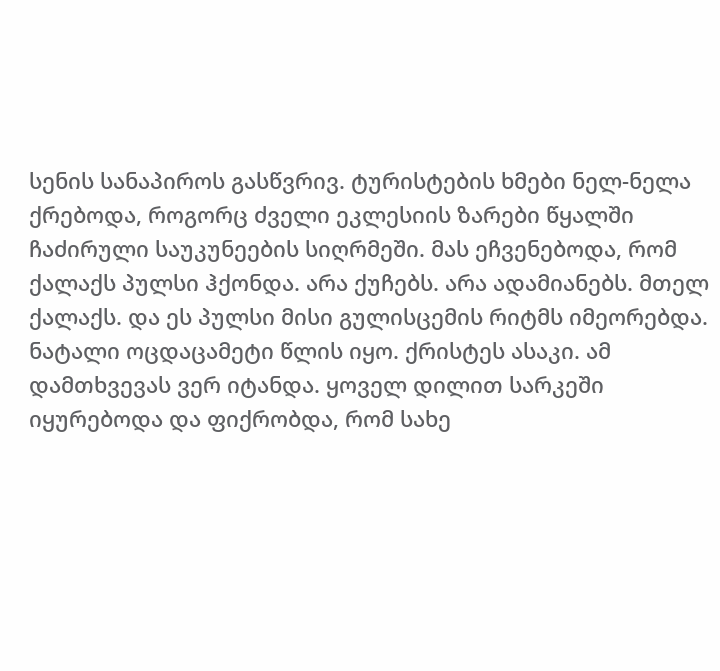სენის სანაპიროს გასწვრივ. ტურისტების ხმები ნელ-ნელა ქრებოდა, როგორც ძველი ეკლესიის ზარები წყალში ჩაძირული საუკუნეების სიღრმეში. მას ეჩვენებოდა, რომ ქალაქს პულსი ჰქონდა. არა ქუჩებს. არა ადამიანებს. მთელ ქალაქს. და ეს პულსი მისი გულისცემის რიტმს იმეორებდა. ნატალი ოცდაცამეტი წლის იყო. ქრისტეს ასაკი. ამ დამთხვევას ვერ იტანდა. ყოველ დილით სარკეში იყურებოდა და ფიქრობდა, რომ სახე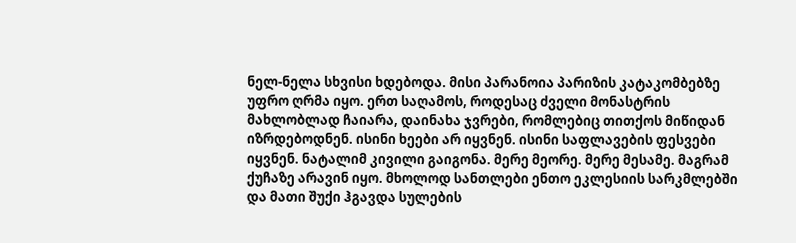ნელ-ნელა სხვისი ხდებოდა. მისი პარანოია პარიზის კატაკომბებზე უფრო ღრმა იყო. ერთ საღამოს, როდესაც ძველი მონასტრის მახლობლად ჩაიარა, დაინახა ჯვრები, რომლებიც თითქოს მიწიდან იზრდებოდნენ. ისინი ხეები არ იყვნენ. ისინი საფლავების ფესვები იყვნენ. ნატალიმ კივილი გაიგონა. მერე მეორე. მერე მესამე. მაგრამ ქუჩაზე არავინ იყო. მხოლოდ სანთლები ენთო ეკლესიის სარკმლებში და მათი შუქი ჰგავდა სულების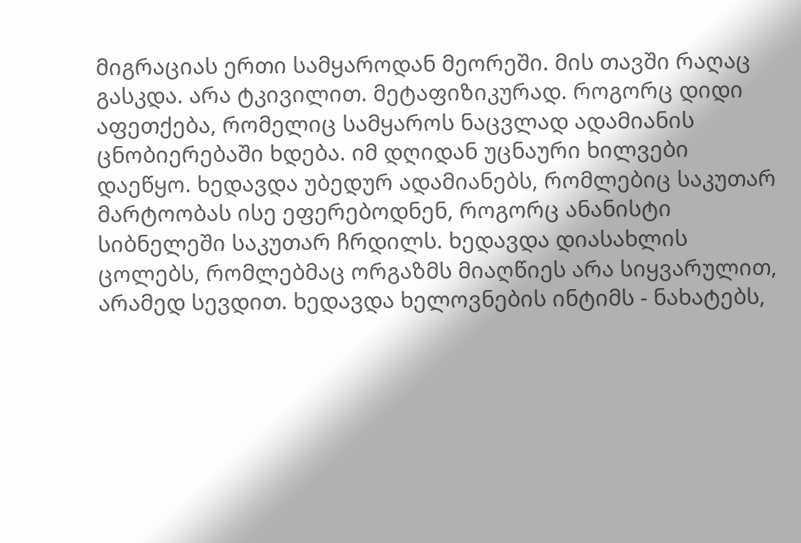მიგრაციას ერთი სამყაროდან მეორეში. მის თავში რაღაც გასკდა. არა ტკივილით. მეტაფიზიკურად. როგორც დიდი აფეთქება, რომელიც სამყაროს ნაცვლად ადამიანის ცნობიერებაში ხდება. იმ დღიდან უცნაური ხილვები დაეწყო. ხედავდა უბედურ ადამიანებს, რომლებიც საკუთარ მარტოობას ისე ეფერებოდნენ, როგორც ანანისტი სიბნელეში საკუთარ ჩრდილს. ხედავდა დიასახლის ცოლებს, რომლებმაც ორგაზმს მიაღწიეს არა სიყვარულით, არამედ სევდით. ხედავდა ხელოვნების ინტიმს - ნახატებს,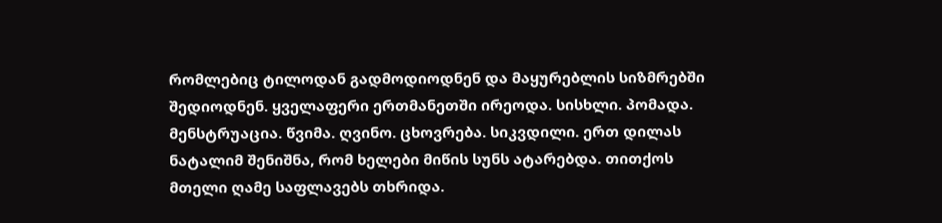რომლებიც ტილოდან გადმოდიოდნენ და მაყურებლის სიზმრებში შედიოდნენ. ყველაფერი ერთმანეთში ირეოდა. სისხლი. პომადა. მენსტრუაცია. წვიმა. ღვინო. ცხოვრება. სიკვდილი. ერთ დილას ნატალიმ შენიშნა, რომ ხელები მიწის სუნს ატარებდა. თითქოს მთელი ღამე საფლავებს თხრიდა.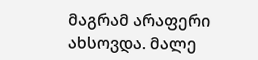მაგრამ არაფერი ახსოვდა. მალე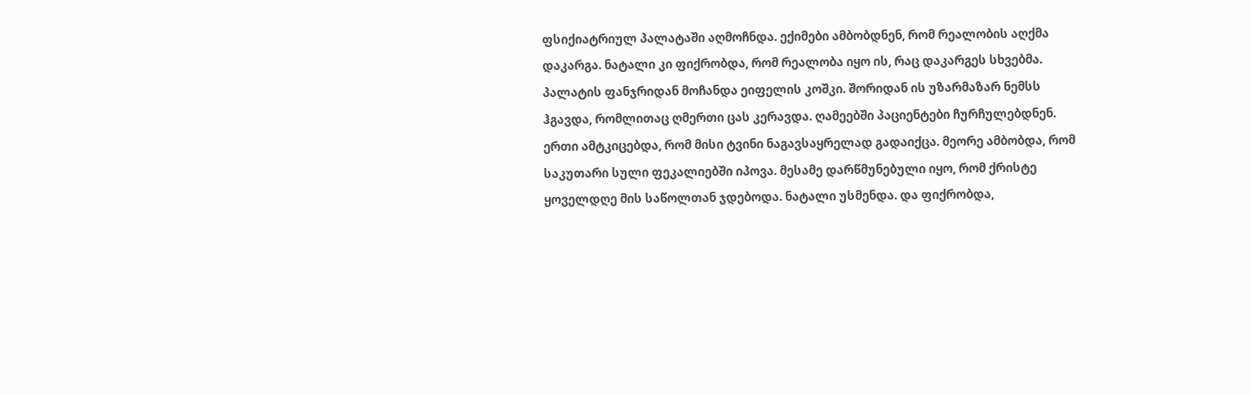ფსიქიატრიულ პალატაში აღმოჩნდა. ექიმები ამბობდნენ, რომ რეალობის აღქმა დაკარგა. ნატალი კი ფიქრობდა, რომ რეალობა იყო ის, რაც დაკარგეს სხვებმა. პალატის ფანჯრიდან მოჩანდა ეიფელის კოშკი. შორიდან ის უზარმაზარ ნემსს ჰგავდა, რომლითაც ღმერთი ცას კერავდა. ღამეებში პაციენტები ჩურჩულებდნენ. ერთი ამტკიცებდა, რომ მისი ტვინი ნაგავსაყრელად გადაიქცა. მეორე ამბობდა, რომ საკუთარი სული ფეკალიებში იპოვა. მესამე დარწმუნებული იყო, რომ ქრისტე ყოველდღე მის საწოლთან ჯდებოდა. ნატალი უსმენდა. და ფიქრობდა,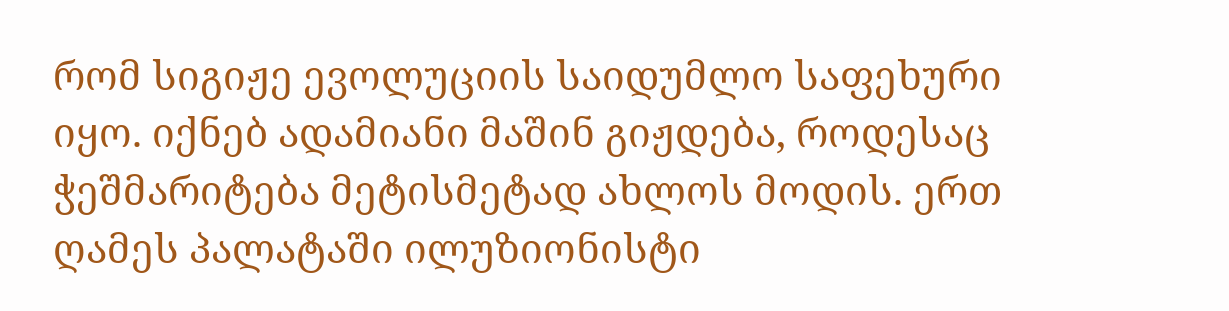რომ სიგიჟე ევოლუციის საიდუმლო საფეხური იყო. იქნებ ადამიანი მაშინ გიჟდება, როდესაც ჭეშმარიტება მეტისმეტად ახლოს მოდის. ერთ ღამეს პალატაში ილუზიონისტი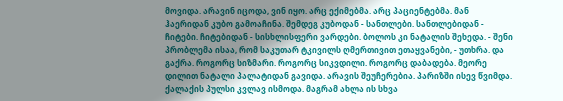მოვიდა. არავინ იცოდა, ვინ იყო. არც ექიმებმა. არც პაციენტებმა. მან ჰაერიდან კუბო გამოაჩინა. შემდეგ კუბოდან - სანთლები. სანთლებიდან - ჩიტები. ჩიტებიდან - სისხლისფერი ვარდები. ბოლოს კი ნატალის შეხედა. - შენი პრობლემა ისაა, რომ საკუთარ ტკივილს ღმერთივით ეთაყვანები, - უთხრა. და გაქრა. როგორც სიზმარი. როგორც სიკვდილი. როგორც დაბადება. მეორე დილით ნატალი პალატიდან გავიდა. არავის შეუჩერებია. პარიზში ისევ წვიმდა. ქალაქის პულსი კვლავ ისმოდა. მაგრამ ახლა ის სხვა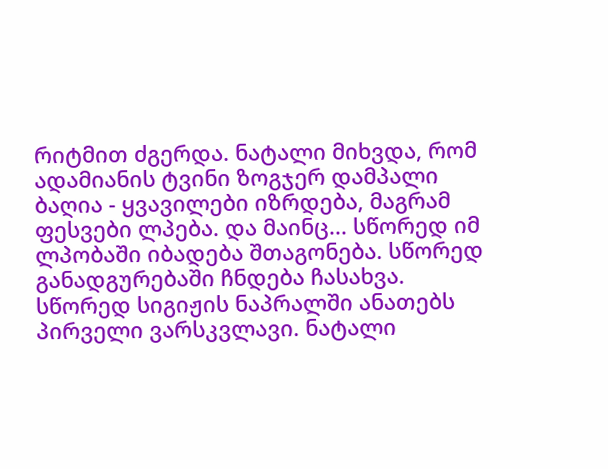რიტმით ძგერდა. ნატალი მიხვდა, რომ ადამიანის ტვინი ზოგჯერ დამპალი ბაღია - ყვავილები იზრდება, მაგრამ ფესვები ლპება. და მაინც... სწორედ იმ ლპობაში იბადება შთაგონება. სწორედ განადგურებაში ჩნდება ჩასახვა. სწორედ სიგიჟის ნაპრალში ანათებს პირველი ვარსკვლავი. ნატალი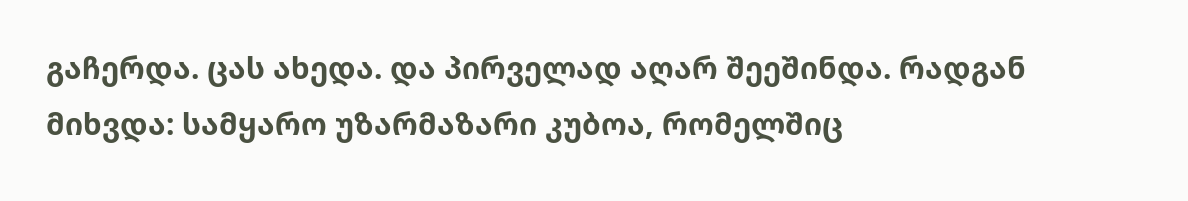გაჩერდა. ცას ახედა. და პირველად აღარ შეეშინდა. რადგან მიხვდა: სამყარო უზარმაზარი კუბოა, რომელშიც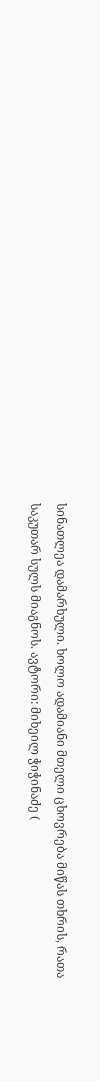სინათლეა დამარხული. ხოლო ადამიანი მთელი ცხოვრება მიწას თხრის, რათა საკუთარ სულს მიაგნოს. ავტორი: მიხეილ ჭიჭინაძე (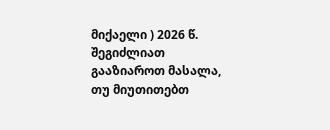მიქაელი ) 2026 წ.
შეგიძლიათ გააზიაროთ მასალა, თუ მიუთითებთ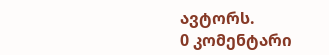ავტორს.
0 კომენტარი